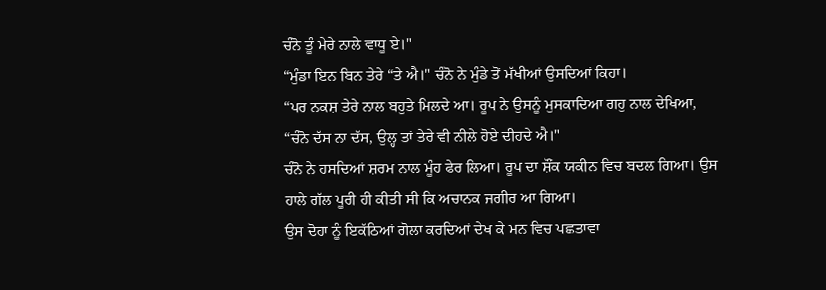ਚੰਨੋ ਤੂੰ ਮੇਰੇ ਨਾਲੇ ਵਾਧੂ ਏ।"
“ਮੁੰਡਾ ਇਨ ਬਿਨ ਤੇਰੇ “ਤੇ ਐ।" ਚੰਨੋ ਨੇ ਮੁੰਡੇ ਤੋਂ ਮੱਖੀਆਂ ਉਸਦਿਆਂ ਕਿਹਾ।
“ਪਰ ਨਕਸ਼ ਤੇਰੇ ਨਾਲ ਬਹੁਤੇ ਮਿਲਦੇ ਆ। ਰੂਪ ਨੇ ਉਸਨੂੰ ਮੁਸਕਾਦਿਆ ਗਹੁ ਨਾਲ ਦੇਖਿਆ, “ਚੰਨੋ ਦੱਸ ਨਾ ਦੱਸ, ਉਲ੍ਹ ਤਾਂ ਤੇਰੇ ਵੀ ਨੀਲੇ ਹੋਏ ਦੀਹਦੇ ਐ।"
ਚੰਨੋ ਨੇ ਹਸਦਿਆਂ ਸ਼ਰਮ ਨਾਲ ਮੂੰਹ ਫੇਰ ਲਿਆ। ਰੂਪ ਦਾ ਸ਼ੌਂਕ ਯਕੀਨ ਵਿਚ ਬਦਲ ਗਿਆ। ਉਸ ਹਾਲੇ ਗੱਲ ਪੂਰੀ ਹੀ ਕੀਤੀ ਸੀ ਕਿ ਅਚਾਨਕ ਜਗੀਰ ਆ ਗਿਆ।
ਉਸ ਦੋਹਾ ਨੂੰ ਇਕੱਠਿਆਂ ਗੋਲਾ ਕਰਦਿਆਂ ਦੇਖ ਕੇ ਮਨ ਵਿਚ ਪਛਤਾਵਾ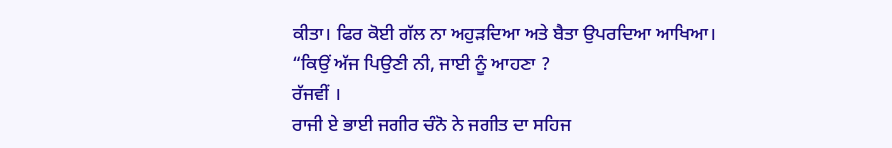ਕੀਤਾ। ਫਿਰ ਕੋਈ ਗੱਲ ਨਾ ਅਹੁੜਦਿਆ ਅਤੇ ਬੈਤਾ ਉਪਰਦਿਆ ਆਖਿਆ।
“ਕਿਉਂ ਅੱਜ ਪਿਉਣੀ ਨੀ, ਜਾਈ ਨੂੰ ਆਹਣਾ ?
ਰੱਜਵੀਂ ।
ਰਾਜੀ ਏ ਭਾਈ ਜਗੀਰ ਚੰਨੋ ਨੇ ਜਗੀਤ ਦਾ ਸਹਿਜ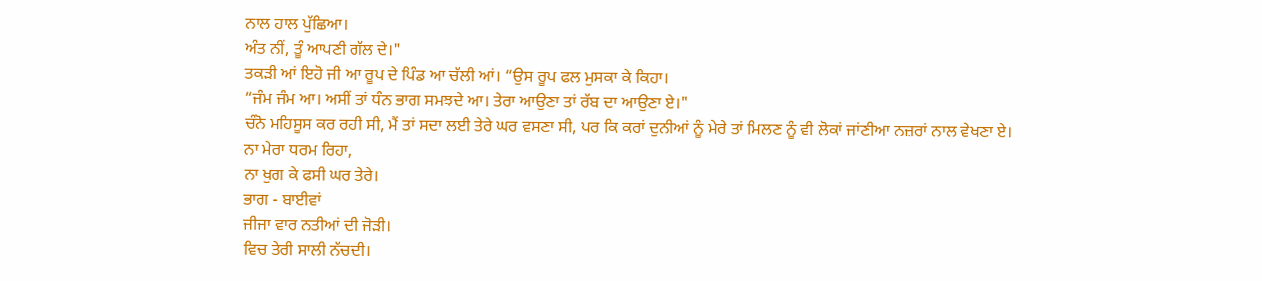ਨਾਲ ਹਾਲ ਪੁੱਛਿਆ।
ਅੰਤ ਨੀਂ, ਤੂੰ ਆਪਣੀ ਗੱਲ ਦੇ।"
ਤਕੜੀ ਆਂ ਇਹੋ ਜੀ ਆ ਰੂਪ ਦੇ ਪਿੰਡ ਆ ਚੱਲੀ ਆਂ। “ਉਸ ਰੂਪ ਫਲ ਮੁਸਕਾ ਕੇ ਕਿਹਾ।
“ਜੰਮ ਜੰਮ ਆ। ਅਸੀਂ ਤਾਂ ਧੰਨ ਭਾਗ ਸਮਝਦੇ ਆ। ਤੇਰਾ ਆਉਣਾ ਤਾਂ ਰੱਬ ਦਾ ਆਉਣਾ ਏ।"
ਚੰਨੋ ਮਹਿਸੂਸ ਕਰ ਰਹੀ ਸੀ, ਮੈਂ ਤਾਂ ਸਦਾ ਲਈ ਤੇਰੇ ਘਰ ਵਸਣਾ ਸੀ, ਪਰ ਕਿ ਕਰਾਂ ਦੁਨੀਆਂ ਨੂੰ ਮੇਰੇ ਤਾਂ ਮਿਲਣ ਨੂੰ ਵੀ ਲੋਕਾਂ ਜਾਂਣੀਆ ਨਜ਼ਰਾਂ ਨਾਲ ਵੇਖਣਾ ਏ।
ਨਾ ਮੇਰਾ ਧਰਮ ਰਿਹਾ,
ਨਾ ਖੁਗ ਕੇ ਫਸੀ ਘਰ ਤੇਰੇ।
ਭਾਗ - ਬਾਈਵਾਂ
ਜੀਜਾ ਵਾਰ ਨਤੀਆਂ ਦੀ ਜੋੜੀ।
ਵਿਚ ਤੇਰੀ ਸਾਲੀ ਨੱਚਦੀ।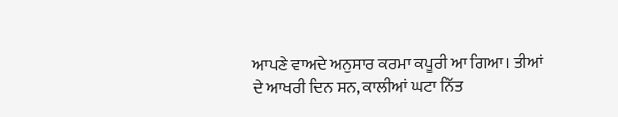ਆਪਣੇ ਵਾਅਦੇ ਅਨੁਸਾਰ ਕਰਮਾ ਕਪੂਰੀ ਆ ਗਿਆ। ਤੀਆਂ ਦੇ ਆਖਰੀ ਦਿਨ ਸਨ, ਕਾਲੀਆਂ ਘਟਾ ਨਿੱਤ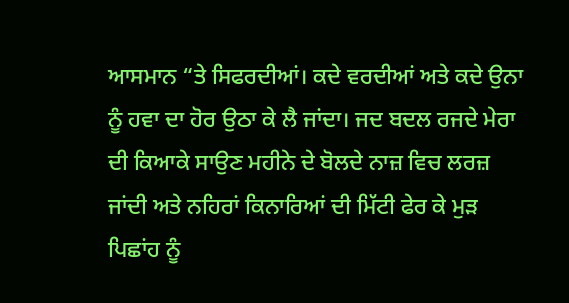ਆਸਮਾਨ “ਤੇ ਸਿਫਰਦੀਆਂ। ਕਦੇ ਵਰਦੀਆਂ ਅਤੇ ਕਦੇ ਉਨਾ ਨੂੰ ਹਵਾ ਦਾ ਹੋਰ ਉਠਾ ਕੇ ਲੈ ਜਾਂਦਾ। ਜਦ ਬਦਲ ਰਜਦੇ ਮੇਰਾ ਦੀ ਕਿਆਕੇ ਸਾਉਣ ਮਹੀਨੇ ਦੇ ਬੋਲਦੇ ਨਾਜ਼ ਵਿਚ ਲਰਜ਼ ਜਾਂਦੀ ਅਤੇ ਨਹਿਰਾਂ ਕਿਨਾਰਿਆਂ ਦੀ ਮਿੱਟੀ ਫੇਰ ਕੇ ਮੁੜ ਪਿਛਾਂਹ ਨੂੰ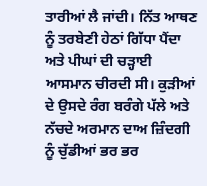ਤਾਰੀਆਂ ਲੈ ਜਾਂਦੀ। ਨਿੱਤ ਆਥਣ ਨੂੰ ਤਰਬੇਣੀ ਹੇਠਾਂ ਗਿੱਧਾ ਪੈਂਦਾ ਅਤੇ ਪੀਘਾਂ ਦੀ ਚੜ੍ਹਾਈ ਆਸਮਾਨ ਚੀਰਦੀ ਸੀ। ਕੁੜੀਆਂ ਦੇ ਉਸਦੇ ਰੰਗ ਬਰੰਗੇ ਪੱਲੇ ਅਤੇ ਨੱਚਦੇ ਅਰਮਾਨ ਦਾਅ ਜ਼ਿੰਦਗੀ ਨੂੰ ਚੁੱਡੀਆਂ ਭਰ ਭਰ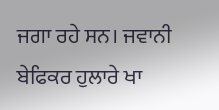ਜਗਾ ਰਹੇ ਸਨ। ਜਵਾਨੀ ਬੇਫਿਕਰ ਹੁਲਾਰੇ ਖਾ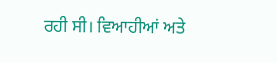ਰਹੀ ਸੀ। ਵਿਆਹੀਆਂ ਅਤੇ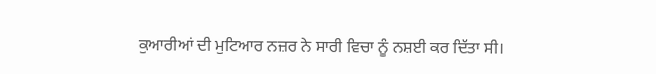ਕੁਆਰੀਆਂ ਦੀ ਮੁਟਿਆਰ ਨਜ਼ਰ ਨੇ ਸਾਰੀ ਵਿਚਾ ਨੂੰ ਨਸ਼ਈ ਕਰ ਦਿੱਤਾ ਸੀ।